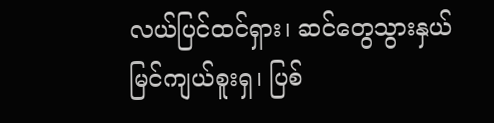လယ်ပြင်ထင်ရှား၊ ဆင်တွေသွားနှယ်
မြင်ကျယ်စူးရှ၊ ပြစ်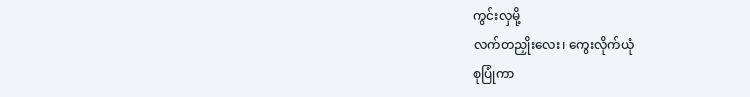ကွင်းလှမို့
လက်တညှိုးလေး၊ ကွေးလိုက်ယုံ
စုပြုံကာ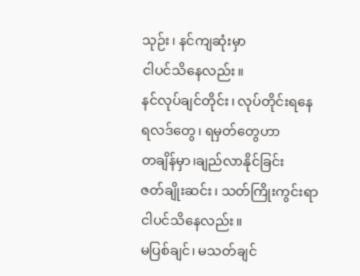သုဉ်း၊ နင်ကျဆုံးမှာ
ငါပင်သိနေလည်း။
နင်လုပ်ချင်တိုင်း၊ လုပ်တိုင်းရနေ
ရလဒ်တွေ၊ ရမှတ်တွေဟာ
တချိန်မှာ၊ချည်လာနိုင်ခြင်း
ဇတ်ချိုးဆင်း၊ သတ်ကြိုးကွင်းရာ
ငါပင်သိနေလည်း။
မပြစ်ချင်၊ မသတ်ချင်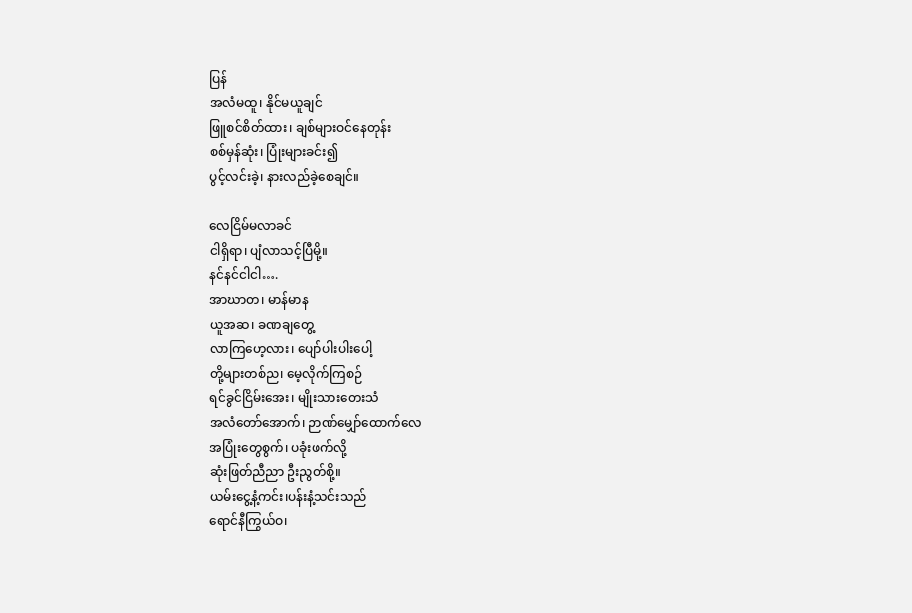ပြန်
အလံမထူ၊ နိုင်မယူချင်
ဖြူစင်စိတ်ထား၊ ချစ်များဝင်နေတုန်း
စစ်မှန်ဆုံး၊ ပြုံးများခင်း၍
ပွင့်လင်းခဲ့၊ နားလည်ခဲ့စေချင်။

လေငြိမ်မလာခင်
ငါရှိရာ၊ ပျံလာသင့်ပြီမို့။
နင်နင်ငါငါ….
အာဃာတ၊ မာန်မာန
ယူအဆ၊ ခဏချတွေ့
လာကြဟေ့လား၊ ပျော်ပါးပါးပေါ့
တို့များတစ်ည၊ မေ့လိုက်ကြစဉ်
ရင်ခွင်ငြိမ်းအေး၊ မျိုးသားတေးသံ
အလံတော်အောက်၊ ဉာဏ်မျှော်ထောက်လေ
အပြုံးတွေစွက်၊ ပခုံးဖက်လို့
ဆုံးဖြတ်ညီညာ ဦးညွတ်စို့။
ယမ်းငွေ့နံ့ကင်း၊ပန်းနံ့သင်းသည်
ရောင်နီကြွယ်ဝ၊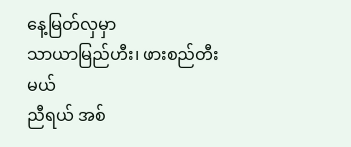နေ့မြတ်လှမှာ
သာယာမြည်ဟီး၊ ဖားစည်တီးမယ်
ညီရယ် အစ်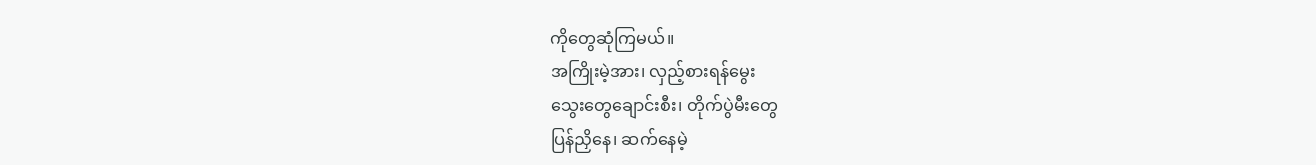ကိုတွေဆုံကြမယ်။
အကြိုးမဲ့အား၊ လှည့်စားရန်မွေး
သွေးတွေချောင်းစီး၊ တိုက်ပွဲမီးတွေ
ပြန်ညှိနေ၊ ဆက်နေမဲ့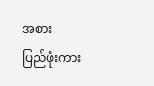အစား
ပြည်ဖုံးကား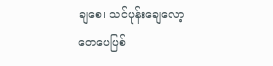ချစေ၊ သင်ပုန်းချေလော့
တေပေပြစ်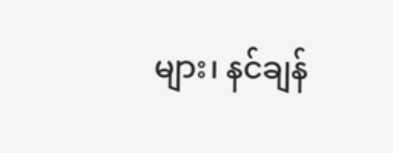များ၊ နင်ချန်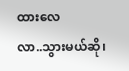ထားလေ
လာ..သွားမယ်ဆို၊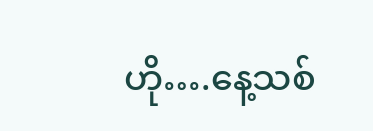ဟို….နေ့သစ်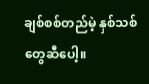ချစ်စစ်တည်မဲ့ နှစ်သစ်တွေဆီပေါ့။